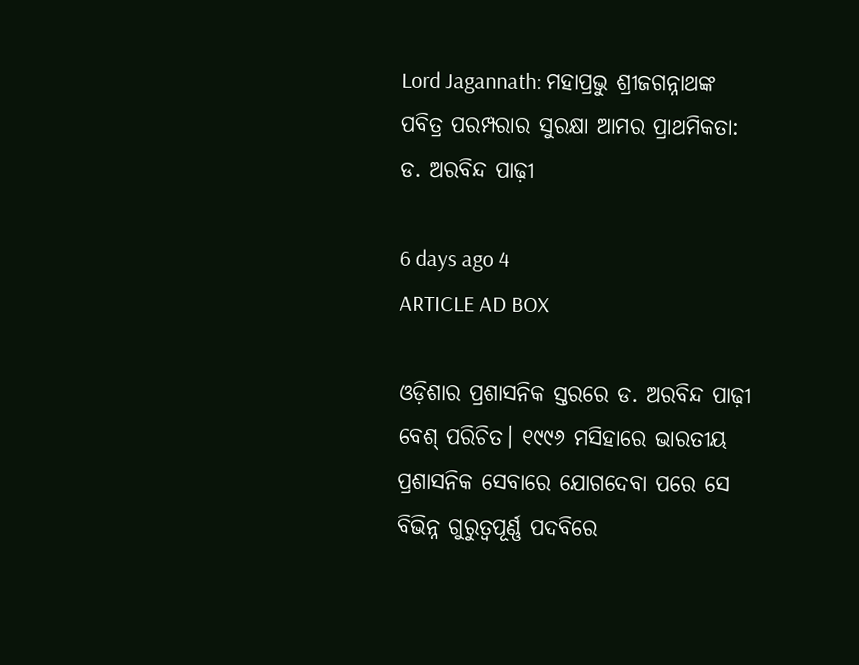Lord Jagannath: ମହାପ୍ରଭୁ ଶ୍ରୀଜଗନ୍ନାଥଙ୍କ ପବିତ୍ର ପରମ୍ପରାର ସୁରକ୍ଷା ଆମର ପ୍ରାଥମିକତା: ଡ. ଅରବିନ୍ଦ ପାଢ଼ୀ

6 days ago 4
ARTICLE AD BOX

ଓଡ଼ିଶାର ପ୍ରଶାସନିକ ସ୍ତରରେ ଡ. ଅରବିନ୍ଦ ପାଢ଼ୀ ବେଶ୍‌ ପରିଚିତ। ୧୯୯୬ ମସିହାରେ ଭାରତୀୟ ପ୍ରଶାସନିକ ସେବାରେ ଯୋଗଦେବା ପରେ ସେ ବିଭିନ୍ନ ଗୁରୁତ୍ବପୂର୍ଣ୍ଣ ପଦବିରେ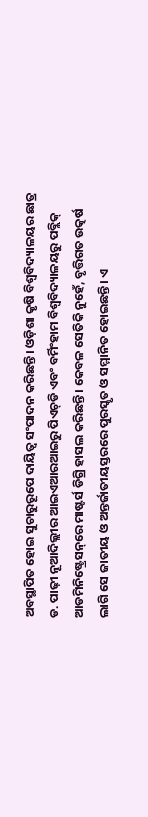ଅବସ୍ଥାପିତ ହୋଇ ସୁଚାରୁରୂପେ ଦାୟିତ୍ବ ସଂପାଦନ କରିଛନ୍ତି। ଓଡ଼ିଶା କୃଷି ବିଶ୍ବବିଦ୍ୟାଳୟର ଛାତ୍ର ଡ. ପ‌ାଢ଼ୀ ନୂଆଦିଲ୍ଲୀର ଆଇଏଆରଆଇରୁ ପିଏଚ୍‌ଡି ଏବଂ ବର୍ମିଂହାମ ବିଶ୍ୱବିଦ୍ୟାଳୟରୁ ପବ୍ଲିକ୍ ଆଡମିନିଷ୍ଟ୍ରେସନ୍‌ରେ ମାଷ୍ଟର୍ସ ଡିଗ୍ରି ହାସଲ କରିଛନ୍ତି। କେବଳ ସେତିକି ନୁହେଁ, ବୃତ୍ତିଗତ ଉତ୍କର୍ଷ ଲାଗି ସେ ଜାତୀୟ ଓ ଅନ୍ତର୍ଜାତୀୟସ୍ତରରେ ପୁରସ୍କୃତ ଓ ସମ୍ମାନିତ ହୋଇଛନ୍ତି। ଏ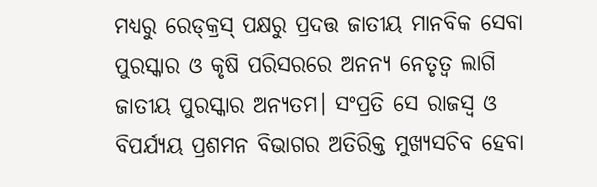ମଧ୍ୟରୁ ରେଡ୍‌କ୍ରସ୍‌ ପକ୍ଷରୁ ପ୍ରଦତ୍ତ ଜାତୀୟ ମାନବିକ ସେବା ପୁରସ୍କାର ଓ କୃଷି ‌ପରିସରରେ ଅନନ୍ୟ ନେତୃତ୍ବ ଲାଗି ଜାତୀୟ ପୁରସ୍କାର ଅନ୍ୟତମ। ସଂପ୍ରତି ସେ ରାଜସ୍ବ ଓ ବିପର୍ଯ୍ୟୟ ପ୍ରଶମନ ବିଭାଗର ଅତିରିକ୍ତ ମୁଖ୍ୟସଚିବ ହେବା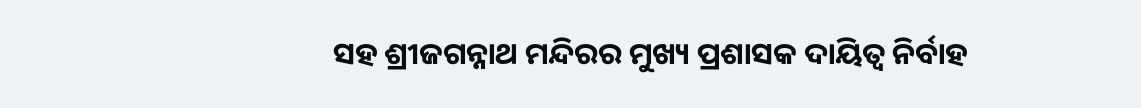ସହ ଶ୍ରୀଜଗନ୍ନାଥ ମନ୍ଦିରର ମୁଖ୍ୟ ପ୍ରଶାସକ ଦାୟିତ୍ବ ନିର୍ବାହ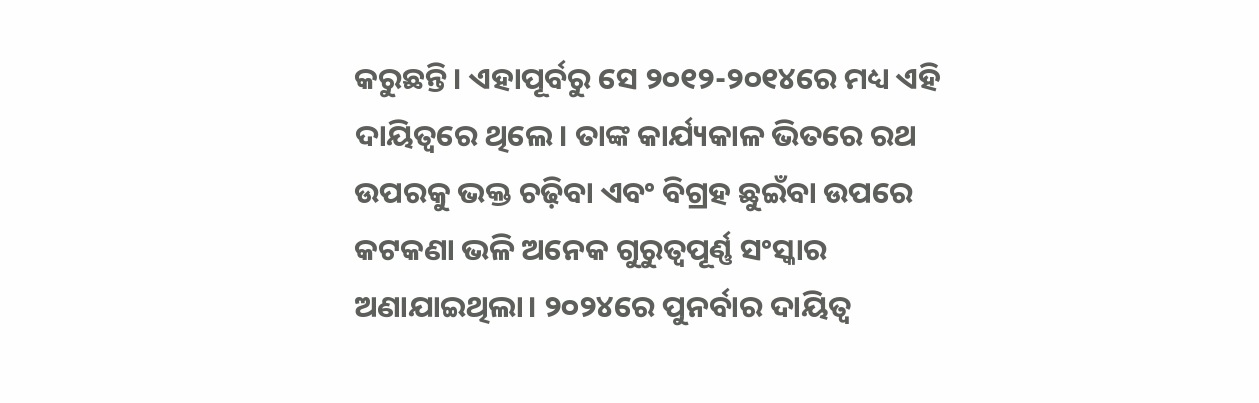କରୁଛନ୍ତି। ଏହାପୂର୍ବରୁ ସେ ୨୦୧୨-୨୦୧୪ରେ ମଧ୍ୟ ଏହି ଦାୟିତ୍ୱରେ ଥିଲେ। ତାଙ୍କ କାର୍ଯ୍ୟକାଳ ଭିତରେ ରଥ ଉପରକୁ ଭକ୍ତ ଚଢ଼ିବା ଏବଂ ବିଗ୍ରହ ଛୁଇଁବା ଉପରେ କଟକଣା ଭଳି ଅନେକ ଗୁରୁତ୍ୱପୂର୍ଣ୍ଣ ସଂସ୍କାର ଅଣାଯାଇଥିଲା। ୨୦୨୪ରେ ପୁନର୍ବାର ଦାୟିତ୍ୱ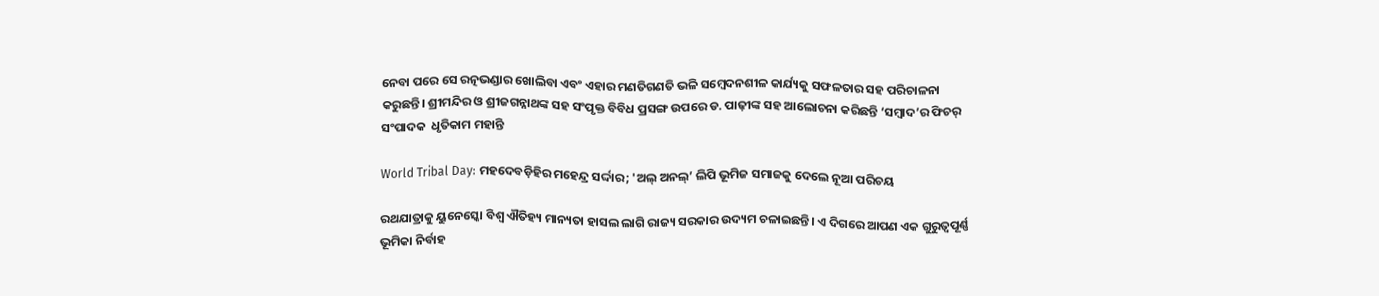ନେବା ପରେ ସେ ରତ୍ନଭଣ୍ଡାର ଖୋଲିବା ଏବଂ ଏହାର ମଣତିଗଣତି ଭଳି ସମ୍ବେଦନଶୀଳ କାର୍ଯ୍ୟକୁ ସଫଳତାର ସହ ପରିଚାଳନା କରୁଛନ୍ତି। ଶ୍ରୀମନ୍ଦିର ଓ ଶ୍ରୀଜଗନ୍ନାଥଙ୍କ ସହ ସଂପୃକ୍ତ ବିବିଧ ପ୍ରସଙ୍ଗ ଉପରେ ଡ. ପାଢ଼ୀଙ୍କ ସହ ଆଲୋଚନା କରିଛନ୍ତି ‘ସମ୍ବାଦ’ର ଫିଚର୍‌ ସଂପାଦକ  ଧୃତିକାମ ମହାନ୍ତି

World Tribal Day: ମହଦେବଡ଼ିହିର ମହେନ୍ଦ୍ର ସର୍ଦ୍ଦାର; 'ଅଲ୍ ଅନଲ୍’ ଲିପି ଭୂମିଜ ସମାଜକୁ ଦେଲେ ନୂଆ ପରିଚୟ

ରଥଯାତ୍ରାକୁ ୟୁନେସ୍କୋ ବିଶ୍ବ ଐତିହ୍ୟ ମାନ୍ୟତା ହାସଲ ଲାଗି ରାଜ୍ୟ ସରକାର ଉଦ୍ୟମ ଚଳାଇଛନ୍ତି। ଏ ଦିଗରେ ଆପଣ ଏକ ଗୁରୁତ୍ବପୂର୍ଣ୍ଣ ଭୂମିକା ନିର୍ବାହ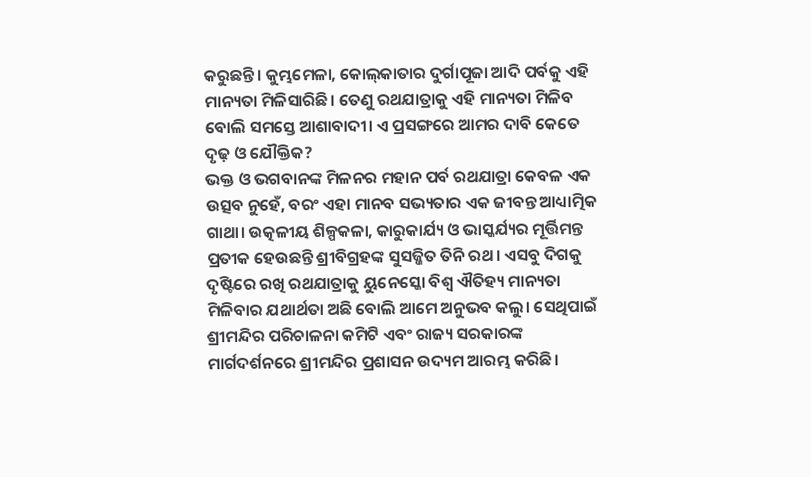କରୁଛନ୍ତି। କୁମ୍ଭମେଳା, କୋଲ୍‌କାତାର ଦୁର୍ଗାପୂଜା ଆଦି ପର୍ବକୁ ଏହି ମାନ୍ୟତା ମିଳିସାରିଛି। ତେଣୁ ରଥଯାତ୍ରାକୁ ଏହି ମାନ୍ୟତା ମିଳିବ ବୋଲି ସମସ୍ତେ ଆଶାବାଦୀ। ଏ ପ୍ରସଙ୍ଗରେ ଆମର ଦାବି କେତେ ଦୃଢ଼ ଓ ଯୌକ୍ତିକ?
ଭକ୍ତ ଓ ଭଗବାନଙ୍କ ମିଳନର ମହାନ ପର୍ବ ରଥଯାତ୍ରା କେବଳ ଏକ ଉତ୍ସବ ନୁହେଁ, ବରଂ ଏହା ମାନବ ସଭ୍ୟତାର ଏକ ଜୀବନ୍ତ ଆଧ୍ୟାତ୍ମିକ ଗାଥା। ଉତ୍କଳୀୟ ଶିଳ୍ପକଳା, କାରୁକାର୍ଯ୍ୟ ଓ ଭାସ୍କର୍ଯ୍ୟର ମୂର୍ତ୍ତିମନ୍ତ ପ୍ରତୀକ ହେଉଛନ୍ତି ଶ୍ରୀବିଗ୍ରହଙ୍କ ସୁସଜ୍ଜିତ ତିନି ରଥ। ଏସବୁ ଦିଗକୁ ଦୃଷ୍ଟିରେ ରଖି ରଥଯାତ୍ରାକୁ ୟୁନେସ୍କୋ ବିଶ୍ୱ ଐତିହ୍ୟ ମାନ୍ୟତା ମିଳିବାର ଯଥାର୍ଥତା ଅଛି ବୋଲି ଆମେ ଅନୁଭବ କଲୁ। ସେଥିପାଇଁ ଶ୍ରୀମନ୍ଦିର ପରିଚାଳନା କମିଟି ଏବଂ ରାଜ୍ୟ ସରକାରଙ୍କ ମାର୍ଗଦର୍ଶନରେ ଶ୍ରୀମନ୍ଦିର ପ୍ରଶାସନ ଉଦ୍ୟମ ଆରମ୍ଭ କରିଛି।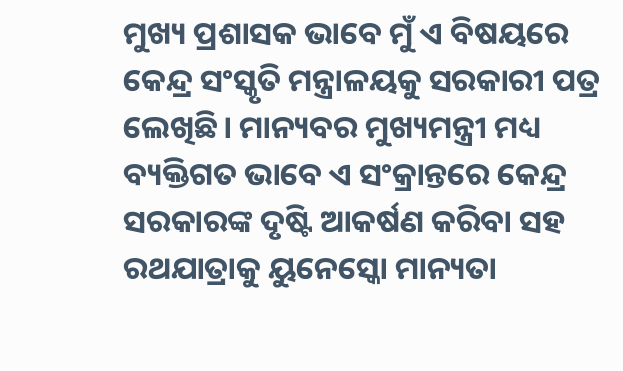ମୁଖ୍ୟ ପ୍ରଶାସକ ଭାବେ ମୁଁ ଏ ବିଷୟରେ କେନ୍ଦ୍ର ସଂସ୍କୃତି ମନ୍ତ୍ରାଳୟକୁ ସରକାରୀ ପତ୍ର ଲେଖିଛି। ମାନ୍ୟବର ମୁଖ୍ୟମନ୍ତ୍ରୀ ମଧ୍ୟ ବ୍ୟକ୍ତିଗତ ଭାବେ ଏ ସଂକ୍ରାନ୍ତରେ କେନ୍ଦ୍ର ସରକାରଙ୍କ ଦୃଷ୍ଟି ଆକର୍ଷଣ କରିବା ସହ ରଥଯାତ୍ରାକୁ ୟୁନେସ୍କୋ ମାନ୍ୟତା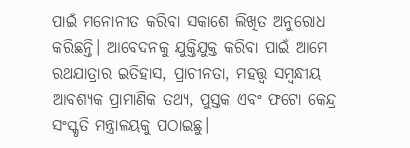ପାଇଁ ମନୋନୀତ କରିବା ସକାଶେ ଲିଖିତ ଅନୁରୋଧ କରିଛନ୍ତି। ଆବେଦନକୁ ଯୁକ୍ତିଯୁକ୍ତ କରିବା ପାଇଁ ଆମେ ରଥଯାତ୍ରାର ଇତିହାସ, ପ୍ରାଚୀନତା, ମହତ୍ତ୍ୱ ସମ୍ବନ୍ଧୀୟ ଆବଶ୍ୟକ ପ୍ରାମାଣିକ ତଥ୍ୟ, ପୁସ୍ତକ ଏବଂ ଫଟୋ କେନ୍ଦ୍ର ସଂସ୍କୃତି ମନ୍ତ୍ରାଳୟକୁ ପଠାଇଛୁ।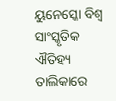ୟୁନେସ୍କୋ ବିଶ୍ୱ ସାଂସ୍କୃତିକ ଐତିହ୍ୟ ତାଲିକାରେ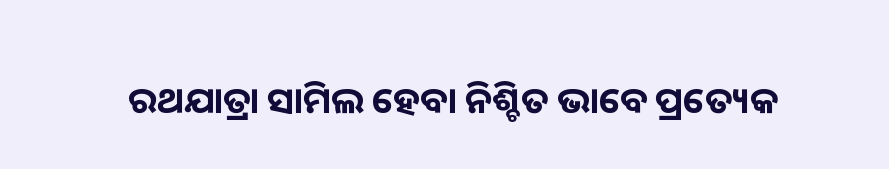ରଥଯାତ୍ରା ସାମିଲ ହେବା ନିଶ୍ଚିତ ଭାବେ ପ୍ରତ୍ୟେକ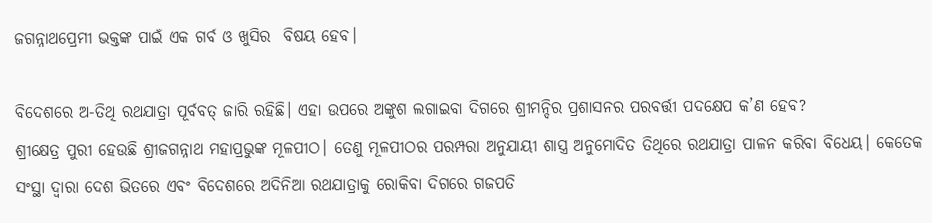ଜଗନ୍ନାଥପ୍ରେମୀ ଭକ୍ତଙ୍କ ପାଇଁ ଏକ ଗର୍ବ ଓ ଖୁସିର  ବିଷୟ ହେବ।

ବିଦେଶରେ ଅ-ତିଥି ରଥଯାତ୍ରା ପୂର୍ବବତ୍‌ ଜାରି ରହିଛି। ଏହା ଉପରେ ଅଙ୍କୁଶ ଲଗାଇବା ଦିଗରେ ଶ୍ରୀମନ୍ଦିର ପ୍ରଶାସନର ପରବର୍ତ୍ତୀ ପଦକ୍ଷେପ କ’ଣ ହେବ?
ଶ୍ରୀକ୍ଷେତ୍ର ପୁରୀ ହେଉଛି ଶ୍ରୀଜଗନ୍ନାଥ ମହାପ୍ରଭୁଙ୍କ ମୂଳପୀଠ। ତେଣୁ ମୂଳପୀଠର ପରମ୍ପରା ଅନୁଯାୟୀ ଶାସ୍ତ୍ର ଅନୁମୋଦିତ ତିଥିରେ ରଥଯାତ୍ରା ପାଳନ କରିବା ବିଧେୟ। କେତେକ ସଂସ୍ଥା ଦ୍ୱାରା ଦେଶ ଭିତରେ ଏବଂ ବିଦେଶରେ ଅଦିନିଆ ରଥଯାତ୍ରାକୁ ରୋକିବା ଦିଗରେ ଗଜପତି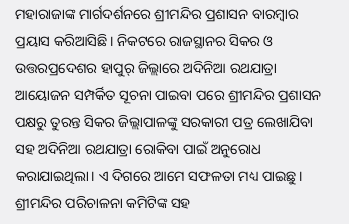ମହାରାଜାଙ୍କ ମାର୍ଗଦର୍ଶନରେ ଶ୍ରୀମନ୍ଦିର ପ୍ରଶାସନ ବାରମ୍ବାର ପ୍ରୟାସ କରିଆସିଛି। ନିକଟରେ ରାଜସ୍ଥାନର ସିକର ଓ ଉତ୍ତରପ୍ରଦେଶର ହାପୁର୍ ଜିଲ୍ଲାରେ ଅଦିନିଆ ରଥଯାତ୍ରା ଆୟୋଜନ ସମ୍ପର୍କିତ ସୂଚନା ପାଇବା ପରେ ଶ୍ରୀମନ୍ଦିର ପ୍ରଶାସନ ପକ୍ଷରୁ ତୁରନ୍ତ ସିକର ଜିଲ୍ଲାପାଳଙ୍କୁ ସରକାରୀ ପତ୍ର ଲେଖାଯିବା ସହ ଅଦିନିଆ ରଥଯାତ୍ରା ରୋକିବା ପାଇଁ ଅନୁରୋଧ କରାଯାଇଥିଲା। ଏ ଦିଗରେ ଆମେ ସଫଳତା ମଧ୍ୟ ପାଇଛୁ। ଶ୍ରୀମନ୍ଦିର ପରିଚାଳନା କମିଟିଙ୍କ ସହ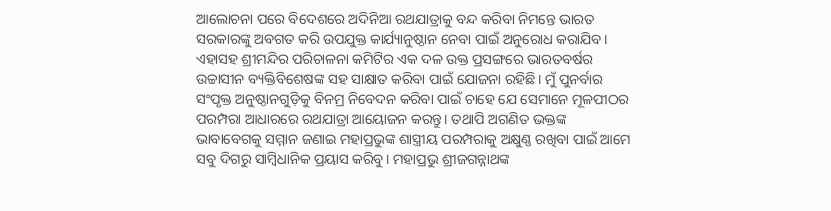ଆଲୋଚନା ପରେ ବିଦେଶରେ ଅଦିନିଆ ରଥଯାତ୍ରାକୁ ବନ୍ଦ କରିବା ନିମନ୍ତେ ଭାରତ ସରକାରଙ୍କୁ ଅବଗତ କରି ଉପଯୁକ୍ତ କାର୍ଯ୍ୟାନୁଷ୍ଠାନ ନେବା ପାଇଁ ଅନୁରୋଧ କରାଯିବ। ଏହାସହ ଶ୍ରୀମନ୍ଦିର ପରିଚାଳନା କମିଟିର ଏକ ଦଳ ଉକ୍ତ ପ୍ରସଙ୍ଗରେ ଭାରତବର୍ଷର ଉଚ୍ଚାସୀନ ବ୍ୟକ୍ତିବିଶେଷଙ୍କ ସହ ସାକ୍ଷାତ କରିବା ପାଇଁ ଯୋଜନା ରହିଛି। ମୁଁ ପୁନର୍ବାର ସଂପୃକ୍ତ ଅନୁଷ୍ଠାନଗୁଡ଼ିକୁ ବିନମ୍ର ନିବେଦନ କରିବା ପାଇଁ ଚାହେ ଯେ ସେମାନେ ମୂଳପୀଠର ପରମ୍ପରା ଆଧାରରେ ରଥଯାତ୍ରା ଆୟୋଜନ କରନ୍ତୁ। ତଥାପି ଅଗଣିତ ଭକ୍ତଙ୍କ ଭାବାବେଗକୁ ସମ୍ମାନ ଜଣାଇ ମହାପ୍ରଭୁଙ୍କ ଶାସ୍ତ୍ରୀୟ ପରମ୍ପରାକୁ ଅକ୍ଷୁଣ୍ଣ ରଖିବା ପାଇଁ ଆମେ ସବୁ ଦିଗରୁ ସାମ୍ବିଧାନିକ ପ୍ରୟାସ କରିବୁ। ମହାପ୍ରଭୁ ଶ୍ରୀଜଗନ୍ନାଥଙ୍କ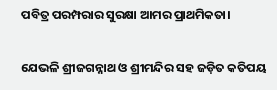ପବିତ୍ର ପରମ୍ପରାର ସୁରକ୍ଷା ଆମର ପ୍ରାଥମିକତା।

ଯେଭଳି ଶ୍ରୀଜଗନ୍ନାଥ ଓ ଶ୍ରୀମନ୍ଦିର ସହ ଜଡ଼ିତ କତିପୟ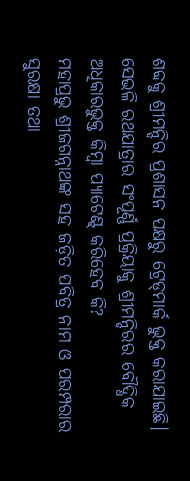ଶବ୍ଦକୁ ଶ୍ରୀମନ୍ଦିର ପ୍ରଶାସନ ପକ୍ଷରୁ ଟ୍ରେଡ୍‌ମାର୍କ ଭୁକ୍ତ କରାଯାଇଛି। ସେଭଳି ରଥଯାତ୍ରାର ସଂପୂର୍ଣ୍ଣ ପ୍ରକ୍ରିୟାକୁ ଶ୍ରୀମନ୍ଦିରର ବୌଦ୍ଧିକ ଅଧିକାରଭୁକ୍ତ କିମ୍ବା ପ୍ୟାଟେଣ୍ଟ୍‌ କରିହେବ କି?
ମହାପ୍ରଭୁ ଶ୍ରୀଜଗନ୍ନାଥଙ୍କ ସହ ଜଡ଼ିତ ପବିତ୍ର ନାମ ଓ ପରମ୍ପରାର ସୁରକ୍ଷା ତଥା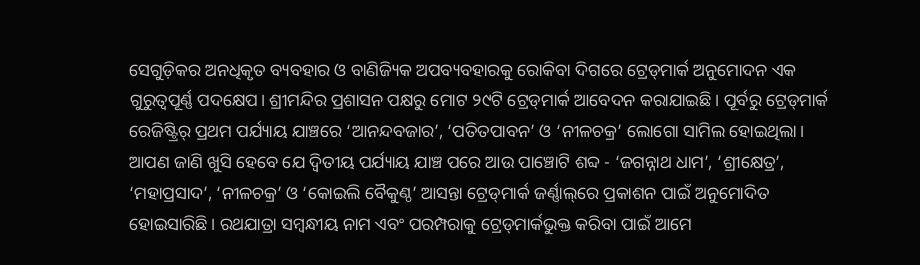ସେଗୁଡ଼ିକର ଅନଧିକୃତ ବ୍ୟବହାର ଓ ବାଣିଜ୍ୟିକ ଅପବ୍ୟବହାରକୁ ରୋକିବା ଦିଗରେ ଟ୍ରେଡ୍‌ମାର୍କ ଅନୁମୋଦନ ଏକ ଗୁରୁତ୍ୱପୂର୍ଣ୍ଣ ପଦକ୍ଷେପ। ଶ୍ରୀମନ୍ଦିର ପ୍ରଶାସନ ପକ୍ଷରୁ ମୋଟ ୨୯ଟି ଟ୍ରେଡ୍‌ମାର୍କ ଆବେଦନ କରାଯାଇଛି। ପୂର୍ବରୁ ଟ୍ରେଡ୍‌ମାର୍କ ରେଜିଷ୍ଟ୍ରିର୍‌ ପ୍ରଥମ ପର୍ଯ୍ୟାୟ ଯାଞ୍ଚରେ ‘ଆନନ୍ଦବଜାର’, ‘ପତିତପାବନ’ ଓ ‘ନୀଳଚକ୍ର’ ଲୋଗୋ ସାମିଲ ହୋଇଥିଲା। ଆପଣ ଜାଣି ଖୁସି ହେବେ ଯେ ଦ୍ୱିତୀୟ ପର୍ଯ୍ୟାୟ ଯାଞ୍ଚ ପରେ ଆଉ ପାଞ୍ଚୋଟି ଶବ୍ଦ - ‘ଜଗନ୍ନାଥ ଧାମ’, ‘ଶ୍ରୀକ୍ଷେତ୍ର’, ‘ମହାପ୍ରସାଦ’, ‘ନୀଳଚକ୍ର’ ଓ ‘କୋଇଲି ବୈକୁଣ୍ଠ’ ଆସନ୍ତା ଟ୍ରେଡ୍‌ମାର୍କ ଜର୍ଣ୍ଣାଲ୍‌ରେ ପ୍ରକାଶନ ପାଇଁ ଅନୁମୋଦିତ ହୋଇସାରିଛି। ରଥଯାତ୍ରା ସମ୍ବନ୍ଧୀୟ ନାମ ଏବଂ ପରମ୍ପରାକୁ ଟ୍ରେଡ୍‌ମାର୍କଭୁକ୍ତ କରିବା ପାଇଁ ଆମେ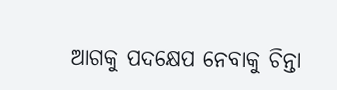ଆଗକୁ ପଦକ୍ଷେପ ନେବାକୁ ଚିନ୍ତା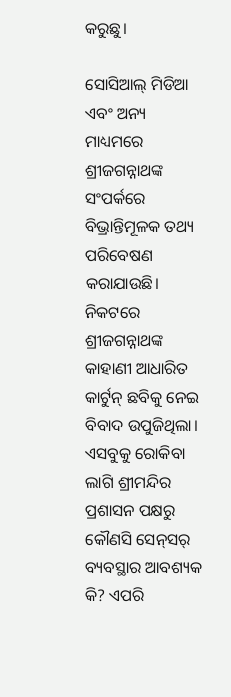କରୁଛୁ।

ସୋସିଆଲ୍‌ ମିଡିଆ ଏବଂ ଅନ୍ୟ ମାଧ୍ୟମରେ ଶ୍ରୀଜଗନ୍ନାଥଙ୍କ ସଂପର୍କରେ ବିଭ୍ରାନ୍ତିମୂଳକ ତଥ୍ୟ ପରିବେଷଣ କରାଯାଉଛି। ନିକଟରେ ଶ୍ରୀଜଗନ୍ନାଥଙ୍କ କାହାଣୀ ଆଧାରିତ କାର୍ଟୁନ୍ ଛବିକୁ ନେଇ ବିବାଦ ଉପୁଜିଥିଲା। ଏସବୁକୁ ରୋକିବା ଲାଗି ଶ୍ରୀମନ୍ଦିର ପ୍ରଶାସନ ପକ୍ଷରୁ କୌଣସି ସେନ୍‌ସର୍‌ ବ୍ୟବସ୍ଥାର ଆବଶ୍ୟକ କି? ଏପରି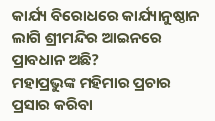କାର୍ଯ୍ୟ ବିରୋଧରେ କାର୍ଯ୍ୟାନୁଷ୍ଠାନ ଲାଗି ଶ୍ରୀମନ୍ଦିର ଆଇନରେ ପ୍ରାବଧାନ ଅଛି?
ମହାପ୍ରଭୁଙ୍କ ମହିମାର ପ୍ରଚାର ପ୍ରସାର କରିବା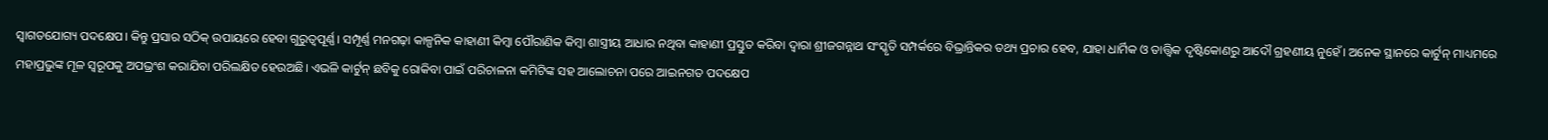ସ୍ୱାଗତଯୋଗ୍ୟ ପଦକ୍ଷେପ। କିନ୍ତୁ ପ୍ରସାର ସଠିକ୍ ଉପାୟରେ ହେବା ଗୁରୁତ୍ୱପୂର୍ଣ୍ଣ। ସମ୍ପୂର୍ଣ୍ଣ ମନଗଢ଼ା କାଳ୍ପନିକ କାହାଣୀ କିମ୍ବା ପୌରାଣିକ କିମ୍ବା ଶାସ୍ତ୍ରୀୟ ଆଧାର ନଥିବା କାହାଣୀ ପ୍ରସ୍ତୁତ କରିବା ଦ୍ୱାରା ଶ୍ରୀଜଗନ୍ନାଥ ସଂସ୍କୃତି ସମ୍ପର୍କରେ ବିଭ୍ରାନ୍ତିକର ତଥ୍ୟ ପ୍ରଚାର ହେବ, ଯାହା ଧାର୍ମିକ ଓ ତାତ୍ତ୍ୱିକ ଦୃଷ୍ଟିକୋଣରୁ ଆଦୌ ଗ୍ରହଣୀୟ ନୁହେଁ। ଅନେକ ସ୍ଥାନରେ କାର୍ଟୁନ୍ ମାଧ୍ୟମରେ ମହାପ୍ରଭୁଙ୍କ ମୂଳ ସ୍ୱରୂପକୁ ଅପଭ୍ରଂଶ କରାଯିବା ପରିଲକ୍ଷିତ ହେଉଅଛି। ଏଭଳି କାର୍ଟୁନ୍ ଛବିକୁ ରୋକିବା ପାଇଁ ପରିଚାଳନା କମିଟିଙ୍କ ସହ ଆଲୋଚନା ପରେ ଆଇନଗତ ପଦକ୍ଷେପ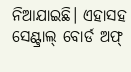ନିଆଯାଇଛି। ଏହାସହ ସେଣ୍ଟ୍ରାଲ୍‌ ବୋର୍ଡ ଅଫ୍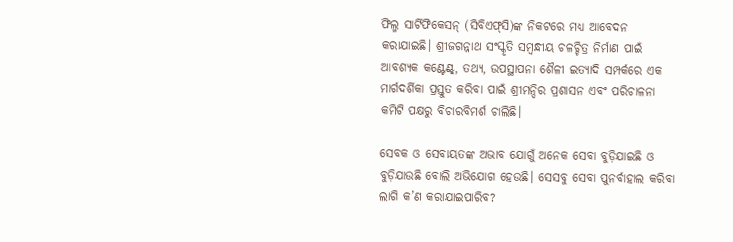ଫିଲ୍ମ ସାର୍ଟିଫିକେସନ୍‌ (ସିବିଏଫ୍‌ସି)ଙ୍କ ନିକଟରେ ମଧ୍ୟ ଆବେଦନ କରାଯାଇଛି। ଶ୍ରୀଜଗନ୍ନାଥ ସଂସ୍କୃତି ସମ୍ବନ୍ଧୀୟ ଚଳଚ୍ଚିତ୍ର ନିର୍ମାଣ ପାଇଁ ଆବଶ୍ୟକ କଣ୍ଟେଣ୍ଟ୍‌, ତଥ୍ୟ, ଉପସ୍ଥାପନା ଶୈଳୀ ଇତ୍ୟାଦି ସମ୍ପର୍କରେ ଏକ ମାର୍ଗଦର୍ଶିକା ପ୍ରସ୍ତୁତ କରିବା ପାଇଁ ଶ୍ରୀମନ୍ଦିର ପ୍ରଶାସନ ଏବଂ ପରିଚାଳନା କମିଟି ପକ୍ଷରୁ ବିଚାରବିମର୍ଶ ଚାଲିଛି।

ସେବକ ଓ ସେବାୟତଙ୍କ ଅଭାବ ଯୋଗୁଁ ଅନେକ ସେବା ବୁଡ଼ିଯାଇଛି ଓ ବୁଡ଼ିଯାଉଛି ବୋଲି ଅଭିଯୋଗ ହେଉଛି। ସେସବୁ ସେବା ପୁନର୍ବାହାଲ କରିବା ଲାଗି କ’ଣ କରାଯାଇପାରିବ?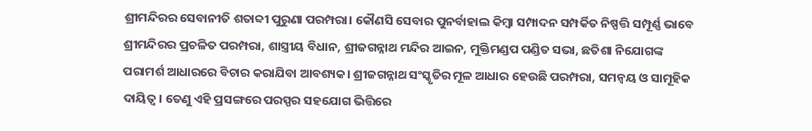ଶ୍ରୀମନ୍ଦିରର ସେବାନୀତି ଶତାବ୍ଦୀ ପୁରୁଣା ପରମ୍ପରା। କୌଣସି ସେବାର ପୁନର୍ବାହାଲ କିମ୍ବା ସମ୍ପାଦନ ସମ୍ପର୍କିତ ନିଷ୍ପତ୍ତି ସମ୍ପୂର୍ଣ୍ଣ ଭାବେ ଶ୍ରୀମନ୍ଦିରର ପ୍ରଚଳିତ ପରମ୍ପରା, ଶାସ୍ତ୍ରୀୟ ବିଧାନ, ଶ୍ରୀଜଗନ୍ନାଥ ମନ୍ଦିର ଆଇନ, ମୁକ୍ତିମଣ୍ଡପ ପଣ୍ଡିତ ସଭା, ଛତିଶା ନିଯୋଗଙ୍କ ପରାମର୍ଶ ଆଧାରରେ ବିଚାର କରାଯିବା ଆବଶ୍ୟକ। ଶ୍ରୀଜଗନ୍ନାଥ ସଂସ୍କୃତିର ମୂଳ ଆଧାର ହେଉଛି ପରମ୍ପରା, ସମନ୍ୱୟ ଓ ସାମୂହିକ ଦାୟିତ୍ୱ। ତେଣୁ ଏହି ପ୍ରସଙ୍ଗରେ ପରସ୍ପର ସହଯୋଗ ଭିତ୍ତିରେ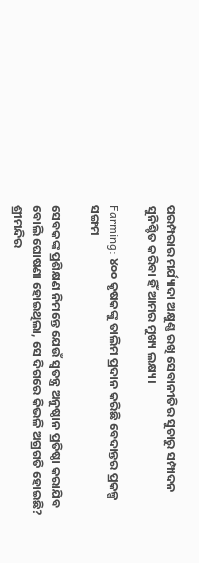ପରମ୍ପରାର ମର୍ଯ୍ୟାଦା ଅକ୍ଷୁଣ୍ଣ ରଖି ସେବାନୀତିର ସୁଚାରୁ ସମ୍ପାଦନ ସୁନିଶ୍ଚିତ କରିବା ହିଁ ଆମର ମୁଖ୍ୟ ଲକ୍ଷ୍ୟ।

Farming: ୪୦୦ କୃଷକଙ୍କୁ ତାଲିମ ପ୍ରଦାନ କରିଛି ବେଦାନ୍ତର ପ୍ରକଳ୍ପ ସଙ୍ଗମ

ସେବକଙ୍କ ପ୍ରଶିକ୍ଷଣ ନିମନ୍ତେ ଯେଉଁ ସ୍ବତନ୍ତ୍ର ଅନୁଷ୍ଠାନ ପ୍ରତିଷ୍ଠା କରାଯିବ ବୋଲି ଘୋଷଣା ହୋଇଥିଲା, ସେ ଦିଗରେ କିଭଳି ଅଗ୍ରଗତି ହୋଇଛି?
ଶ୍ରୀମନ୍ଦିର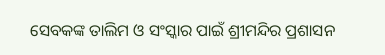ସେବକଙ୍କ ତାଲିମ ଓ ସଂସ୍କାର ପାଇଁ ଶ୍ରୀମନ୍ଦିର ପ୍ରଶାସନ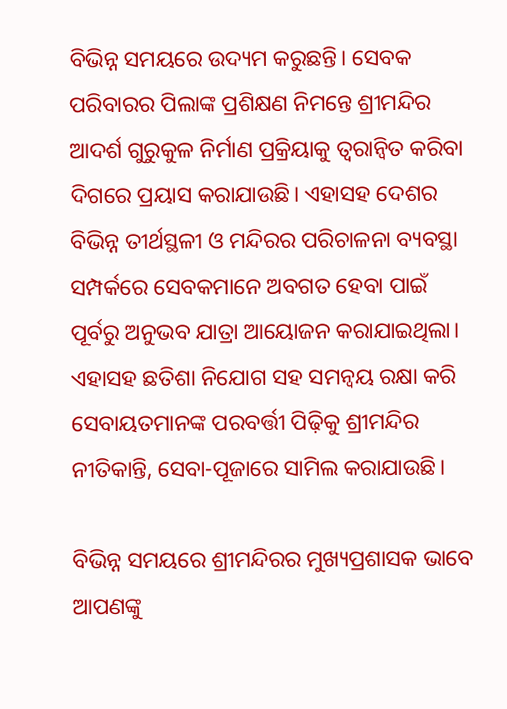ବିଭିନ୍ନ ସମୟରେ ଉଦ୍ୟମ କରୁଛନ୍ତି। ସେବକ ପରିବାରର ପିଲାଙ୍କ ପ୍ରଶିକ୍ଷଣ ନିମନ୍ତେ ଶ୍ରୀମନ୍ଦିର ଆଦର୍ଶ ଗୁରୁକୁଳ ନିର୍ମାଣ ପ୍ରକ୍ରିୟାକୁ ତ୍ୱରାନ୍ୱିତ କରିବା ଦିଗରେ ପ୍ରୟାସ କରାଯାଉଛି। ଏହାସହ ଦେଶର ବିଭିନ୍ନ ତୀର୍ଥସ୍ଥଳୀ ଓ ମନ୍ଦିରର ପରିଚାଳନା ବ୍ୟବସ୍ଥା ସମ୍ପର୍କରେ ସେବକମାନେ ଅବଗତ ହେବା ପାଇଁ ପୂର୍ବରୁ ଅନୁଭବ ଯାତ୍ରା ଆୟୋଜନ କରାଯାଇଥିଲା। ଏହାସହ ଛତିଶା ନିଯୋଗ ସହ ସମନ୍ୱୟ ରକ୍ଷା କରି ସେବାୟତମାନଙ୍କ ପରବର୍ତ୍ତୀ ପିଢ଼ିକୁ ଶ୍ରୀମନ୍ଦିର ନୀତିକାନ୍ତି, ସେବା-ପୂଜାରେ ସାମିଲ କରାଯାଉଛି।

ବିଭିନ୍ନ ସମୟରେ ଶ୍ରୀମନ୍ଦିରର ମୁଖ୍ୟପ୍ରଶାସକ ଭାବେ ଆପଣଙ୍କୁ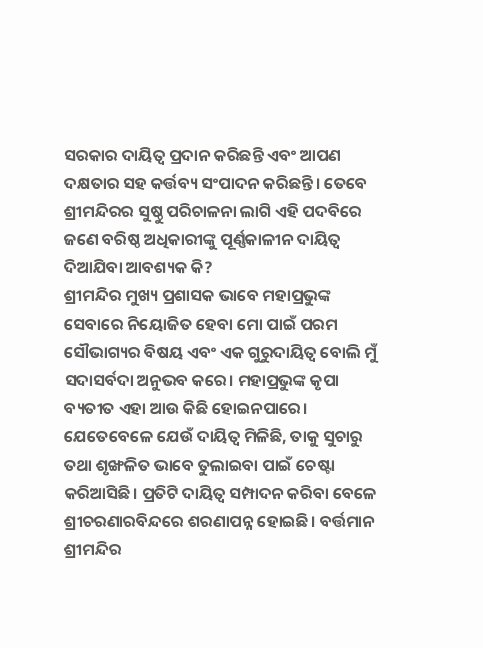ସରକାର ଦାୟିତ୍ବ ପ୍ରଦାନ କରିଛନ୍ତି ଏବଂ ଆପଣ ଦକ୍ଷତାର ସହ କର୍ତ୍ତବ୍ୟ ସଂପାଦନ କରିଛନ୍ତି। ତେବେ ଶ୍ରୀମନ୍ଦିରର ସୁଷ୍ଠୁ ପରିଚାଳନା ଲାଗି ଏହି ପଦବିରେ ଜଣେ ବରିଷ୍ଠ ଅଧିକାରୀଙ୍କୁ ପୂର୍ଣ୍ଣକାଳୀନ ଦାୟିତ୍ବ ଦିଆଯିବା ଆବଶ୍ୟକ କି?
ଶ୍ରୀମନ୍ଦିର ମୁଖ୍ୟ ପ୍ରଶାସକ ଭାବେ ମହାପ୍ରଭୁଙ୍କ ସେବାରେ ନିୟୋଜିତ ହେବା ମୋ ପାଇଁ ପରମ ସୌଭାଗ୍ୟର ବିଷୟ ଏବଂ ଏକ ଗୁରୁଦାୟିତ୍ୱ ବୋଲି ମୁଁ ସଦାସର୍ବଦା ଅନୁଭବ କରେ। ମହାପ୍ରଭୁଙ୍କ କୃପା ବ୍ୟତୀତ ଏହା ଆଉ କିଛି ହୋଇନପାରେ। ଯେତେବେଳେ ଯେଉଁ ଦାୟିତ୍ୱ ମିଳିଛି, ତାକୁ ସୁଚାରୁ ତଥା ଶୃଙ୍ଖଳିତ ଭାବେ ତୁଲାଇବା ପାଇଁ ଚେଷ୍ଟା କରିଆସିଛି। ପ୍ରତିଟି ଦାୟିତ୍ୱ ସମ୍ପାଦନ କରିବା ବେଳେ ଶ୍ରୀଚରଣାରବିନ୍ଦରେ ଶରଣାପନ୍ନ ହୋଇଛି। ବର୍ତ୍ତମାନ ଶ୍ରୀମନ୍ଦିର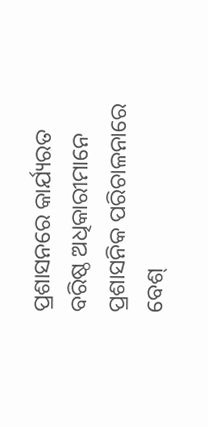ପ୍ରଶାସନରେ କାର୍ଯ୍ୟରତ ବରିଷ୍ଠ ଅଧିକାରୀମାନେ ପ୍ରଶାସନିକ ପରିଚାଳନାରେ ବେଶ୍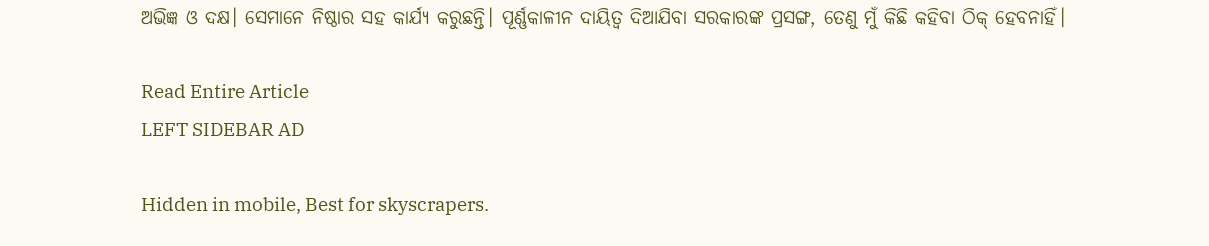ଅଭିଜ୍ଞ ଓ ଦକ୍ଷ। ସେମାନେ ନିଷ୍ଠାର ସହ କାର୍ଯ୍ୟ କରୁଛନ୍ତି। ପୂର୍ଣ୍ଣକାଳୀନ ଦାୟିତ୍ବ ଦିଆଯିବା ସରକାରଙ୍କ ପ୍ରସଙ୍ଗ, ତେଣୁ ମୁଁ କିଛି କହିବା ଠିକ୍ ହେବନାହିଁ।

Read Entire Article
LEFT SIDEBAR AD

Hidden in mobile, Best for skyscrapers.